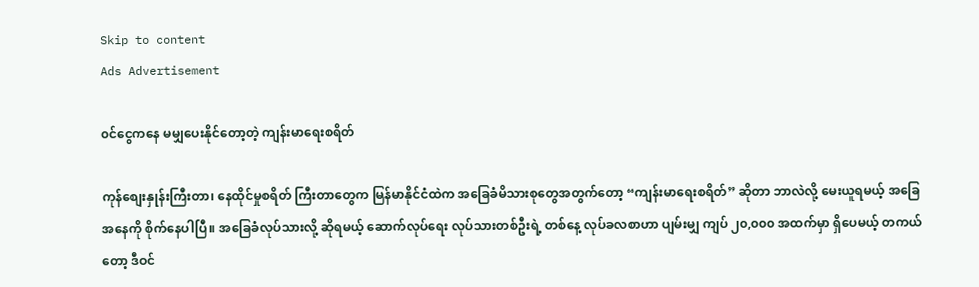Skip to content
Ads Advertisement

၀င်ငွေကနေ မမျှပေးနိုင်တော့တဲ့ ကျန်းမာရေးစရိတ်

ကုန်စျေးနှုန်းကြီးတာ၊ နေထိုင်မှုစရိတ် ကြီးတာတွေက မြန်မာနိုင်ငံထဲက အခြေခံမိသားစုတွေအတွက်တော့ “ကျန်းမာရေးစရိတ်” ဆိုတာ ဘာလဲလို့ မေးယူရမယ့် အခြေအနေကို စိုက်နေပါပြီ။ အခြေခံလုပ်သားလို့ ဆိုရမယ့် ဆောက်လုပ်ရေး လုပ်သားတစ်ဦးရဲ့ တစ်နေ့ လုပ်ခလစာဟာ ပျမ်းမျှ ကျပ် ၂၀,၀၀၀ အထက်မှာ ရှိပေမယ့် တကယ်တော့ ဒီဝင်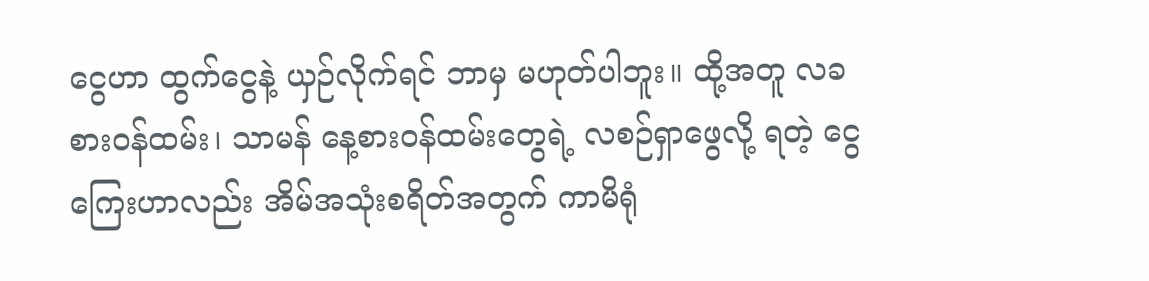ငွေဟာ ထွက်ငွေနဲ့ ယှဉ်လိုက်ရင် ဘာမှ မဟုတ်ပါဘူး။ ထို့အတူ လခစားဝန်ထမ်း၊ သာမန် နေ့စားဝန်ထမ်းတွေရဲ့ လစဉ်ရှာဖွေလို့ ရတဲ့ ငွေကြေးဟာလည်း အိမ်အသုံးစရိတ်အတွက် ကာမိရုံ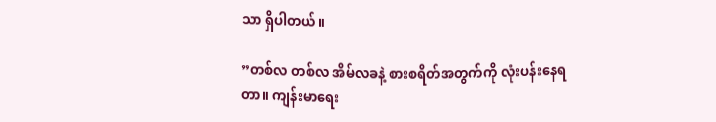သာ ရှိပါတယ်။

”တစ်လ တစ်လ အိမ်လခနဲ့ စားစရိတ်အတွက်ကို လုံးပန်းနေရတာ။ ကျန်းမာရေး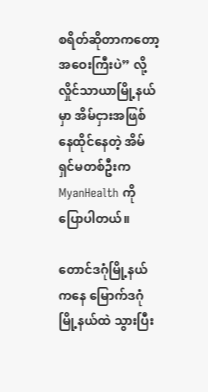စရိတ်ဆိုတာကတော့ အဝေးကြီးပဲ” လို့ လှိုင်သာယာမြို့နယ်မှာ အိမ်ငှားအဖြစ် နေထိုင်နေတဲ့ အိမ်ရှင်မတစ်ဦးက MyanHealth ကို ပြောပါတယ်။

တောင်ဒဂုံမြို့နယ်ကနေ မြောက်ဒဂုံမြို့နယ်ထဲ သွားပြီး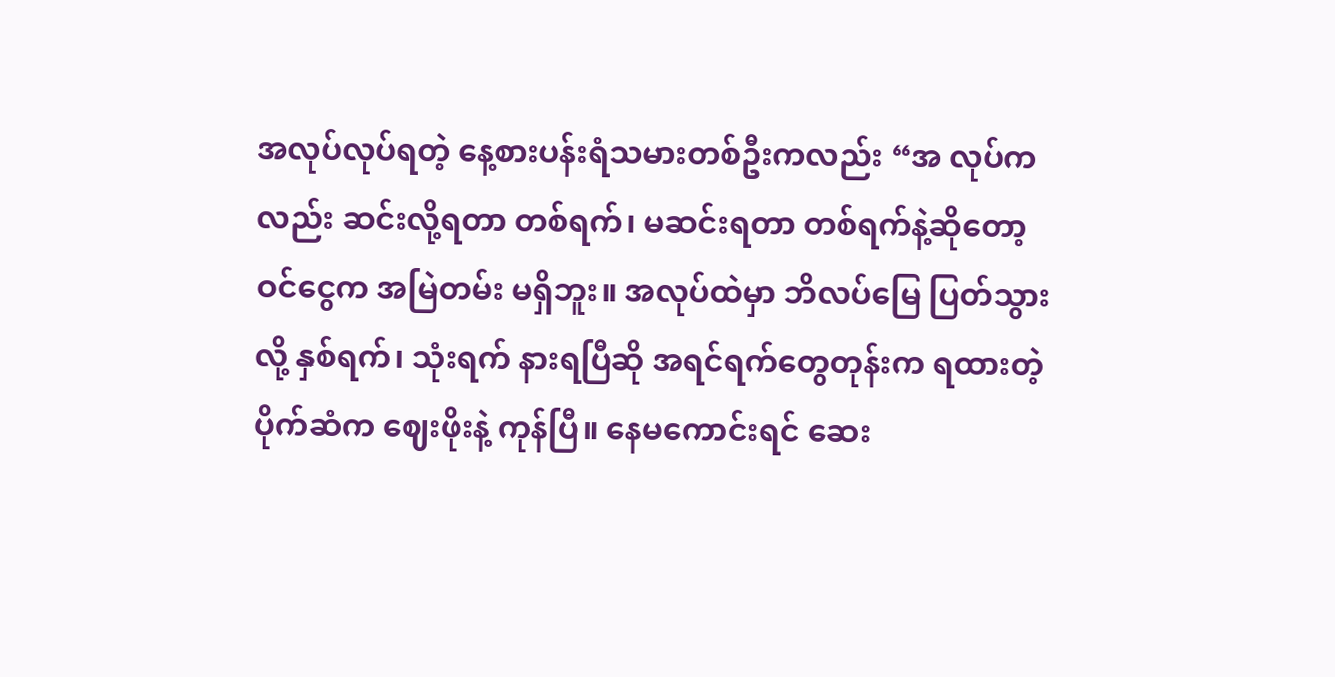အလုပ်လုပ်ရတဲ့ နေ့စားပန်းရံသမားတစ်ဦးကလည်း “အ လုပ်ကလည်း ဆင်းလို့ရတာ တစ်ရက်၊ မဆင်းရတာ တစ်ရက်နဲ့ဆိုတော့ ဝင်ငွေက အမြဲတမ်း မရှိဘူး။ အလုပ်ထဲမှာ ဘိလပ်မြေ ပြတ်သွားလို့ နှစ်ရက်၊ သုံးရက် နားရပြီဆို အရင်ရက်တွေတုန်းက ရထားတဲ့ပိုက်ဆံက ဈေးဖိုးနဲ့ ကုန်ပြီ။ နေမကောင်းရင် ဆေး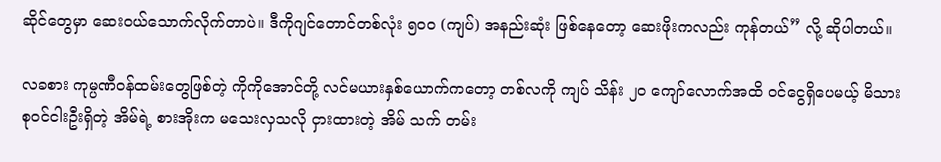ဆိုင်တွေမှာ ဆေးဝယ်သောက်လိုက်တာပဲ။ ဒီကိုဂျင်တောင်တစ်လုံး ၅၀၀ (ကျပ်) အနည်းဆုံး ဖြစ်နေတော့ ဆေးဖိုးကလည်း ကုန်တယ်” လို့ ဆိုပါတယ်။

လခစား ကုမ္ပဏီဝန်ထမ်းတွေဖြစ်တဲ့ ကိုကိုအောင်တို့ လင်မယားနှစ်ယောက်ကတော့ တစ်လကို ကျပ် သိန်း ၂၀ ကျော်လောက်အထိ ဝင်ငွေရှိပေမယ့် မိသားစုဝင်ငါးဦးရှိတဲ့ အိမ်ရဲ့ စားအိုးက မသေးလှသလို ငှားထားတဲ့ အိမ် သက် တမ်း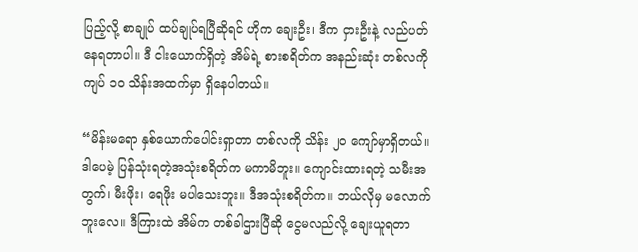ပြည့်လို့ စာချုပ် ထပ်ချုပ်ရပြီဆိုရင် ဟိုက ချေးဦး၊ ဒီက ငှားဦးနဲ့ လည်ပတ်နေရတာပါ။ ဒီ ငါးယောက်ရှိတဲ့ အိမ်ရဲ့ စားစရိတ်က အနည်းဆုံး တစ်လကို ကျပ် ၁၀ သိန်းအထက်မှာ ရှိနေပါတယ်။

“မိန်းမရော နှစ်ယောက်ပေါင်းရှာတာ တစ်လကို သိန်း ၂၀ ကျော်မှာရှိတယ်။ ဒါပေမဲ့ ပြန်သုံးရတဲ့အသုံးစရိတ်က မကာမိဘူး။ ကျောင်းထားရတဲ့ သမီးအတွက်၊ မီးဖိုး၊ ရေဖိုး မပါသေးဘူး။ ဒီအသုံးစရိတ်က။ ဘယ်လိုမှ မလောက်ဘူးလေ။ ဒီကြားထဲ အိမ်က တစ်ခါဌားပြီဆို ငွေမလည်လို့ ချေးယူရတာ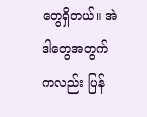တွေရှိတယ်။ အဲဒါတွေအတွက်ကလည်း ပြန်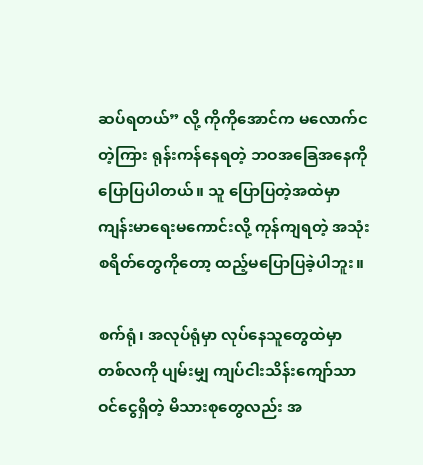ဆပ်ရတယ်” လို့ ကိုကိုအောင်က မလောက်ငတဲ့ကြား ရုန်းကန်နေရတဲ့ ဘဝအခြေအနေကို ပြောပြပါတယ်။ သူ ပြောပြတဲ့အထဲမှာ ကျန်းမာရေးမကောင်းလို့ ကုန်ကျရတဲ့ အသုံးစရိတ်တွေကိုတော့ ထည့်မပြောပြခဲ့ပါဘူး။

စက်ရုံ၊ အလုပ်ရုံမှာ လုပ်နေသူတွေထဲမှာ တစ်လကို ပျမ်းမျှ ကျပ်ငါးသိန်းကျော်သာ ဝင်ငွေရှိတဲ့ မိသားစုတွေလည်း အ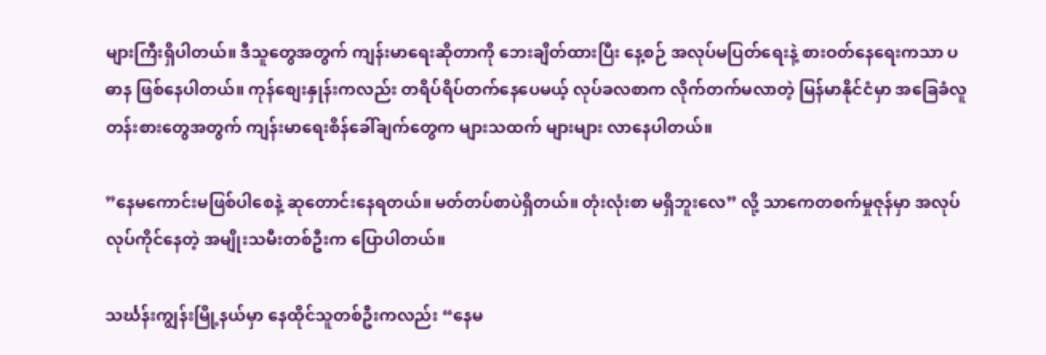များကြီးရှိပါတယ်။ ဒီသူတွေအတွက် ကျန်းမာရေးဆိုတာကို ဘေးချိတ်ထားပြီး နေ့စဉ် အလုပ်မပြတ်ရေးနဲ့ စားဝတ်နေရေးကသာ ပဓာန ဖြစ်နေပါတယ်။ ကုန်စျေးနှုန်းကလည်း တရိပ်ရိပ်တက်နေပေမယ့် လုပ်ခလစာက လိုက်တက်မလာတဲ့ မြန်မာနိုင်ငံမှာ အခြေခံလူတန်းစားတွေအတွက် ကျန်းမာရေးစိန်ခေါ်ချက်တွေက များသထက် များများ လာနေပါတယ်။

”နေမကောင်းမဖြစ်ပါစေနဲ့ ဆုတောင်းနေရတယ်။ မတ်တပ်စာပဲရှိတယ်။ တုံးလုံးစာ မရှိဘူးလေ” လို့ သာကေတစက်မှုဇုန်မှာ အလုပ်လုပ်ကိုင်နေတဲ့ အမျိုးသမီးတစ်ဦးက ပြောပါတယ်။

သင်္ဃန်းကျွန်းမြို့နယ်မှာ နေထိုင်သူတစ်ဦးကလည်း “နေမ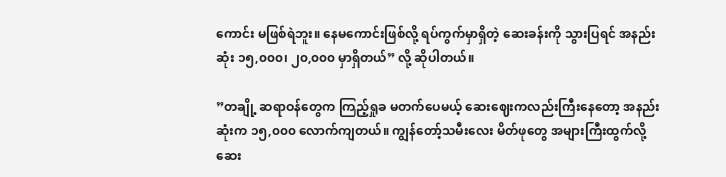ကောင်း မဖြစ်ရဲဘူး။ နေမကောင်းဖြစ်လို့ ရပ်ကွက်မှာရှိတဲ့ ဆေးခန်းကို သွားပြရင် အနည်းဆုံး ၁၅,၀၀၀၊ ၂၀,၀၀၀ မှာရှိတယ်” လို့ ဆိုပါတယ်။

”တချို့ ဆရာဝန်တွေက ကြည့်ရှုခ မတက်ပေမယ့် ဆေးဈေးကလည်းကြီးနေတော့ အနည်းဆုံးက ၁၅,၀၀၀ လောက်ကျတယ်။ ကျွန်တော့်သမီးလေး မိတ်ဖုတွေ အများကြီးထွက်လို့ ဆေး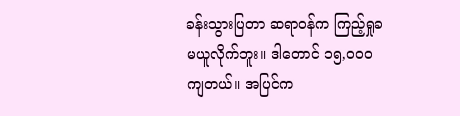ခန်းသွားပြတာ ဆရာဝန်က ကြည့်ရှုခ မယူလိုက်ဘူး။ ဒါတောင် ၁၅,၀၀၀ ကျတယ်။ အပြင်က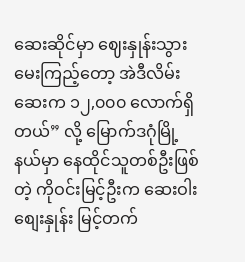ဆေးဆိုင်မှာ ဈေးနှုန်းသွားမေးကြည့်တော့ အဲဒီလိမ်းဆေးက ၁၂,၀၀၀ လောက်ရှိတယ်” လို့ မြောက်ဒဂုံမြို့နယ်မှာ နေထိုင်သူတစ်ဦးဖြစ်တဲ့ ကိုဝင်းမြင့်ဦးက ဆေးဝါးစျေးနှုန်း မြင့်တက်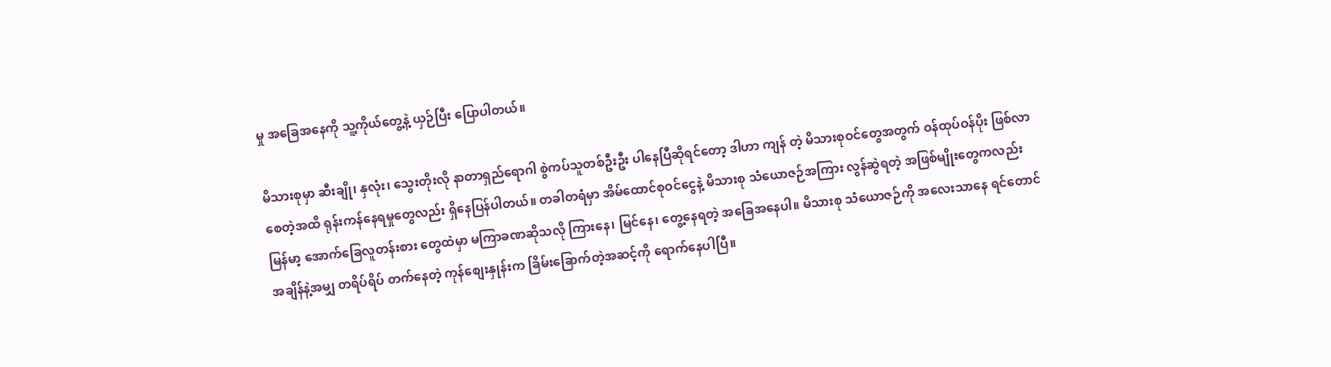မှု အခြေအနေကို သူ့ကိုယ်တွေ့နဲ့ ယှဉ်ပြီး ပြောပါတယ်။

မိသားစုမှာ ဆီးချို၊ နှလုံး၊ သွေးတိုးလို နာတာရှည်ရောဂါ စွဲကပ်သူတစ်ဦးဦး ပါနေပြီဆိုရင်တော့ ဒါဟာ ကျန် တဲ့ မိသားစုဝင်တွေအတွက် ဝန်ထုပ်ဝန်ပိုး ဖြစ်လာစေတဲ့အထိ ရုန်းကန်နေရမှုတွေလည်း ရှိနေပြန်ပါတယ်။ တခါတရံမှာ အိမ်ထောင်စုဝင်ငွေနဲ့ မိသားစု သံယောဇဉ်အကြား လွန်ဆွဲရတဲ့ အဖြစ်မျိုးတွေကလည်း မြန်မာ့ အောက်ခြေလူတန်းစား တွေထဲမှာ မကြာခဏဆိုသလို ကြားနေ၊ မြင်နေ၊ တွေ့နေရတဲ့ အခြေအနေပါ။ မိသားစု သံယောဇဉ်ကို အလေးသာနေ ရင်တောင် အချိန်နဲ့အမျှ တရိပ်ရိပ် တက်နေတဲ့ ကုန်စျေးနှုန်းက ခြိမ်းခြောက်တဲ့အဆင့်ကို ရောက်နေပါပြီ။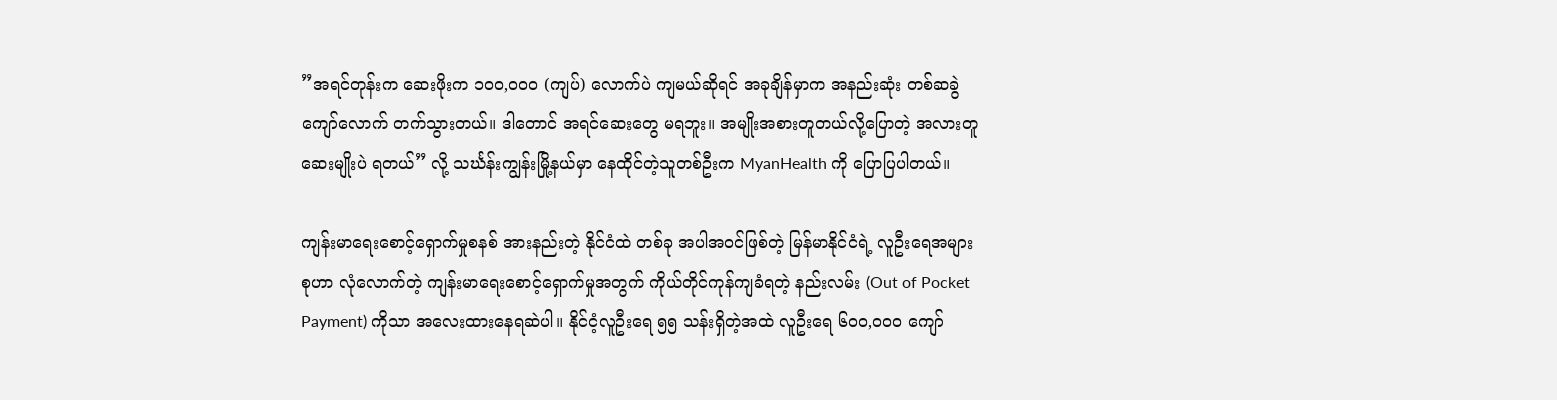”အရင်တုန်းက ဆေးဖိုးက ၁၀၀,၀၀၀ (ကျပ်) လောက်ပဲ ကျမယ်ဆိုရင် အခုချိန်မှာက အနည်းဆုံး တစ်ဆခွဲကျော်လောက် တက်သွားတယ်။ ဒါတောင် အရင်ဆေးတွေ မရဘူး။ အမျိုးအစားတူတယ်လို့ပြောတဲ့ အလားတူဆေးမျိုးပဲ ရတယ်” လို့ သင်္ဃန်းကျွန်းမြို့နယ်မှာ နေထိုင်တဲ့သူတစ်ဦးက MyanHealth ကို ပြောပြပါတယ်။

ကျန်းမာရေးစောင့်ရှောက်မှုစနစ် အားနည်းတဲ့ နိုင်ငံထဲ တစ်ခု အပါအဝင်ဖြစ်တဲ့ မြန်မာနိုင်ငံရဲ့ လူဦးရေအများစုဟာ လုံလောက်တဲ့ ကျန်းမာရေးစောင့်ရှောက်မှုအတွက် ကိုယ်တိုင်ကုန်ကျခံရတဲ့ နည်းလမ်း (Out of Pocket Payment) ကိုသာ အလေးထားနေရဆဲပါ။ နိုင်ငံ့လူဦးရေ ၅၅ သန်းရှိတဲ့အထဲ လူဦးရေ ၆၀၀,၀၀၀ ကျော်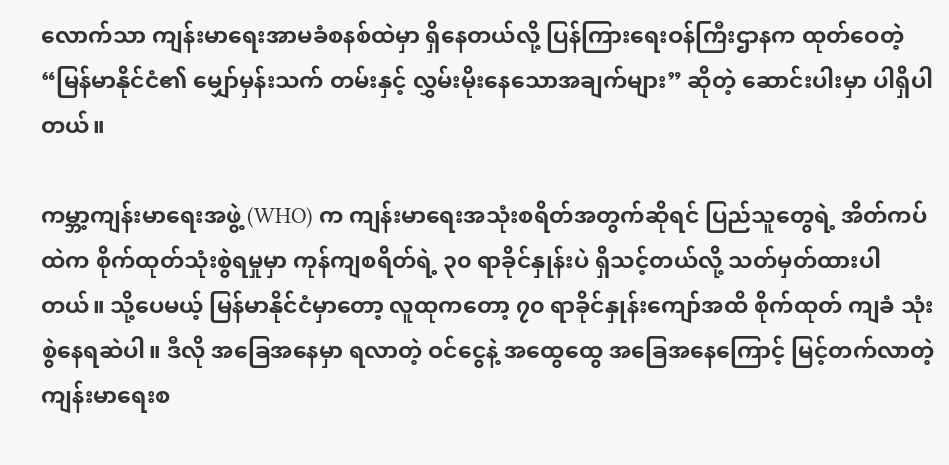လောက်သာ ကျန်းမာရေးအာမခံစနစ်ထဲမှာ ရှိနေတယ်လို့ ပြန်ကြားရေးဝန်ကြီးဌာနက ထုတ်ဝေတဲ့ “မြန်မာနိုင်ငံ၏ မျှော်မှန်းသက် တမ်းနှင့် လွှမ်းမိုးနေသောအချက်များ” ဆိုတဲ့ ဆောင်းပါးမှာ ပါရှိပါတယ်။

ကမ္ဘာ့ကျန်းမာရေးအဖွဲ့ (WHO) က ကျန်းမာရေးအသုံးစရိတ်အတွက်ဆိုရင် ပြည်သူတွေရဲ့ အိတ်ကပ်ထဲက စိုက်ထုတ်သုံးစွဲရမှုမှာ ကုန်ကျစရိတ်ရဲ့ ၃၀ ရာခိုင်နှုန်းပဲ ရှိသင့်တယ်လို့ သတ်မှတ်ထားပါတယ်။ သို့ပေမယ့် မြန်မာနိုင်ငံမှာတော့ လူထုကတော့ ၇၀ ရာခိုင်နှုန်းကျော်အထိ စိုက်ထုတ် ကျခံ သုံးစွဲနေရဆဲပါ။ ဒီလို အခြေအနေမှာ ရလာတဲ့ ဝင်ငွေနဲ့ အထွေထွေ အခြေအနေကြောင့် မြင့်တက်လာတဲ့ ကျန်းမာရေးစ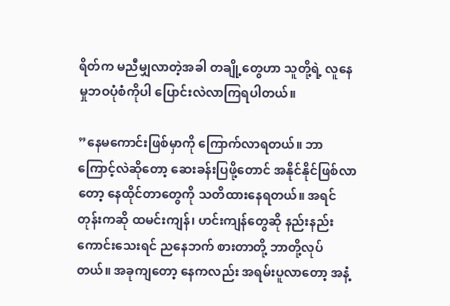ရိတ်က မညီမျှလာတဲ့အခါ တချို့တွေဟာ သူတို့ရဲ့ လူနေမှုဘဝပုံစံကိုပါ ပြောင်းလဲလာကြရပါတယ်။

”နေမကောင်းဖြစ်မှာကို ကြောက်လာရတယ်။ ဘာကြောင့်လဲဆိုတော့ ဆေးခန်းပြဖို့တောင် အနိုင်နိုင်ဖြစ်လာတော့ နေထိုင်တာတွေကို သတိထားနေရတယ်။ အရင်တုန်းကဆို ထမင်းကျန်၊ ဟင်းကျန်တွေဆို နည်းနည်းကောင်းသေးရင် ညနေဘက် စားတာတို့ ဘာတို့လုပ်တယ်။ အခုကျတော့ နေကလည်း အရမ်းပူလာတော့ အနံ့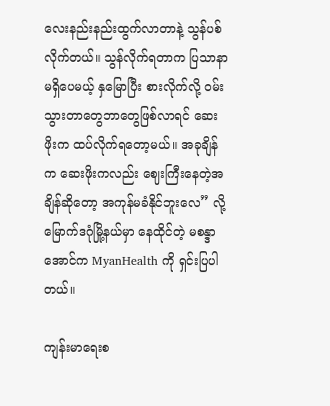လေးနည်းနည်းထွက်လာတာနဲ့ သွန်ပစ်လိုက်တယ်။ သွန်လိုက်ရတာက ပြသာနာမရှိပေမယ့် နှမြောပြီး စားလိုက်လို့ ဝမ်းသွားတာတွေဘာတွေဖြစ်လာရင် ဆေးဖိုးက ထပ်လိုက်ရတော့မယ်။ အခုချိန်က ဆေးဖိုးကလည်း ဈေးကြီးနေတဲ့အချိန်ဆိုတော့ အကုန်မခံနိုင်ဘူးလေ” လို့ မြောက်ဒဂုံမြို့နယ်မှာ နေထိုင်တဲ့ မစန္ဒာအောင်က MyanHealth ကို ရှင်းပြပါတယ်။

ကျန်းမာရေးစ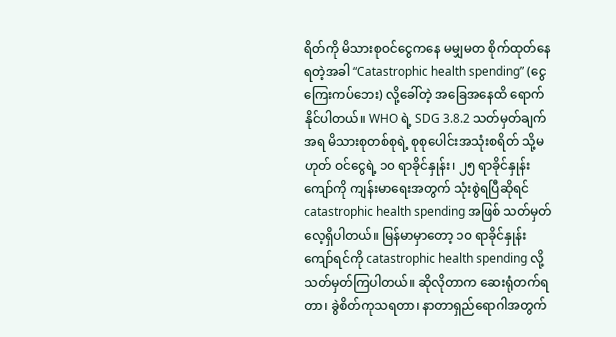ရိတ်ကို မိသားစုဝင်ငွေကနေ မမျှမတ စိုက်ထုတ်နေရတဲ့အခါ “Catastrophic health spending” (ငွေကြေးကပ်ဘေး) လို့ခေါ်တဲ့ အခြေအနေထိ ရောက်နိုင်ပါတယ်။ WHO ရဲ့ SDG 3.8.2 သတ်မှတ်ချက်အရ မိသားစုတစ်စုရဲ့ စုစုပေါင်းအသုံးစရိတ် သို့မဟုတ် ဝင်ငွေရဲ့ ၁၀ ရာခိုင်နှုန်း၊ ၂၅ ရာခိုင်နှုန်းကျော်ကို ကျန်းမာရေးအတွက် သုံးစွဲရပြီဆိုရင် catastrophic health spending အဖြစ် သတ်မှတ်လေ့ရှိပါတယ်။ မြန်မာမှာတော့ ၁၀ ရာခိုင်နှုန်းကျော်ရင်ကို catastrophic health spending လို့ သတ်မှတ်ကြပါတယ်။ ဆိုလိုတာက ဆေးရုံတက်ရတာ၊ ခွဲစိတ်ကုသရတာ၊ နာတာရှည်ရောဂါအတွက်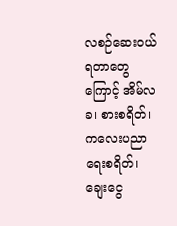လစဉ်ဆေးဝယ်ရတာတွေကြောင့် အိမ်လခ၊ စားစရိတ်၊ ကလေးပညာရေးစရိတ်၊ ချေးငွေ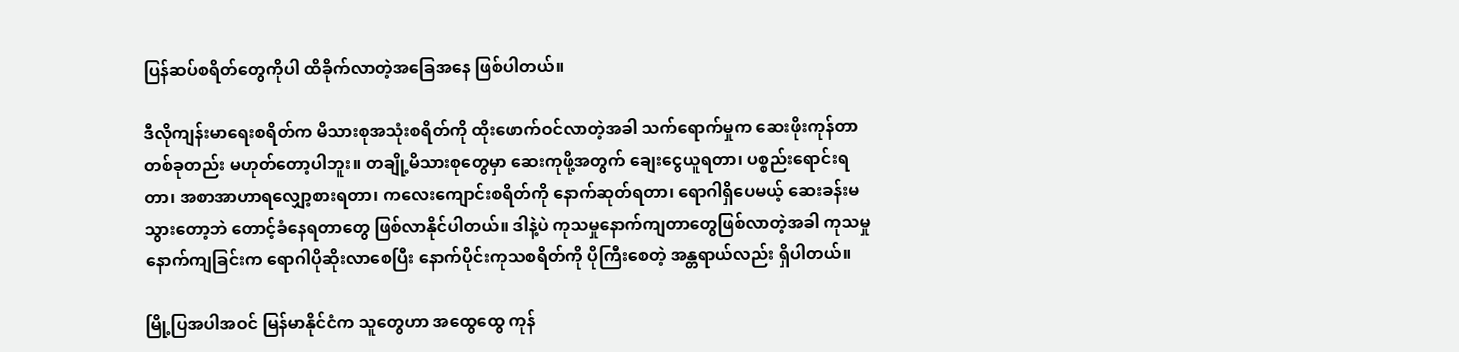ပြန်ဆပ်စရိတ်တွေကိုပါ ထိခိုက်လာတဲ့အခြေအနေ ဖြစ်ပါတယ်။

ဒီလိုကျန်းမာရေးစရိတ်က မိသားစုအသုံးစရိတ်ကို ထိုးဖောက်ဝင်လာတဲ့အခါ သက်ရောက်မှုက ဆေးဖိုးကုန်တာတစ်ခုတည်း မဟုတ်တော့ပါဘူး။ တချို့မိသားစုတွေမှာ ဆေးကုဖို့အတွက် ချေးငွေယူရတာ၊ ပစ္စည်းရောင်းရတာ၊ အစာအာဟာရလျှော့စားရတာ၊ ကလေးကျောင်းစရိတ်ကို နောက်ဆုတ်ရတာ၊ ရောဂါရှိပေမယ့် ဆေးခန်းမသွားတော့ဘဲ တောင့်ခံနေရတာတွေ ဖြစ်လာနိုင်ပါတယ်။ ဒါနဲ့ပဲ ကုသမှုနောက်ကျတာတွေဖြစ်လာတဲ့အခါ ကုသမှုနောက်ကျခြင်းက ရောဂါပိုဆိုးလာစေပြီး နောက်ပိုင်းကုသစရိတ်ကို ပိုကြီးစေတဲ့ အန္တရာယ်လည်း ရှိပါတယ်။

မြို့ပြအပါအဝင် မြန်မာနိုင်ငံက သူတွေဟာ အထွေထွေ ကုန်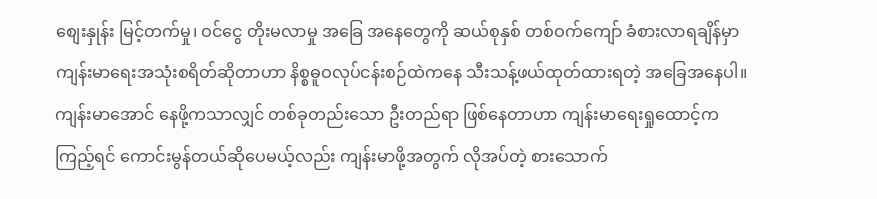စျေးနှုန်း မြင့်တက်မှု၊ ဝင်ငွေ တိုးမလာမှု အခြေ အနေတွေကို ဆယ်စုနှစ် တစ်ဝက်ကျော် ခံစားလာရချိန်မှာ ကျန်းမာရေးအသုံးစရိတ်ဆိုတာဟာ နိစ္စဓူဝလုပ်ငန်းစဉ်ထဲကနေ သီးသန့်ဖယ်ထုတ်ထားရတဲ့ အခြေအနေပါ။ ကျန်းမာအောင် နေဖို့ကသာလျှင် တစ်ခုတည်းသော ဦးတည်ရာ ဖြစ်နေတာဟာ ကျန်းမာရေးရှုထောင့်ကကြည့်ရင် ကောင်းမွန်တယ်ဆိုပေမယ့်လည်း ကျန်းမာဖို့အတွက် လိုအပ်တဲ့ စားသောက်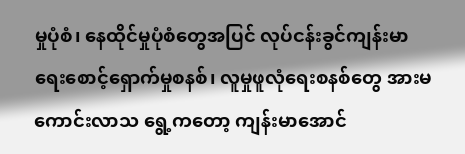မှုပုံစံ၊ နေထိုင်မှုပုံစံတွေအပြင် လုပ်ငန်းခွင်ကျန်းမာရေးစောင့်ရှောက်မှုစနစ်၊ လူမှုဖူလုံရေးစနစ်တွေ အားမကောင်းလာသ ရွေ့ကတော့ ကျန်းမာအောင်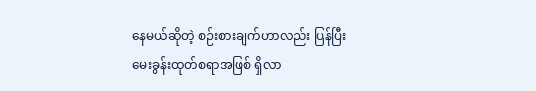နေမယ်ဆိုတဲ့ စဉ်းစားချက်ဟာလည်း ပြန်ပြီး မေးခွန်းထုတ်စရာအဖြစ် ရှိလာ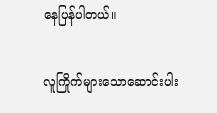နေပြန်ပါတယ်။

လူကြိုက်များသောဆောင်းပါး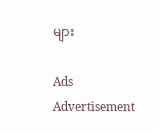များ

Ads Advertisement